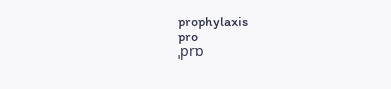prophylaxis
pro
ˌprɒ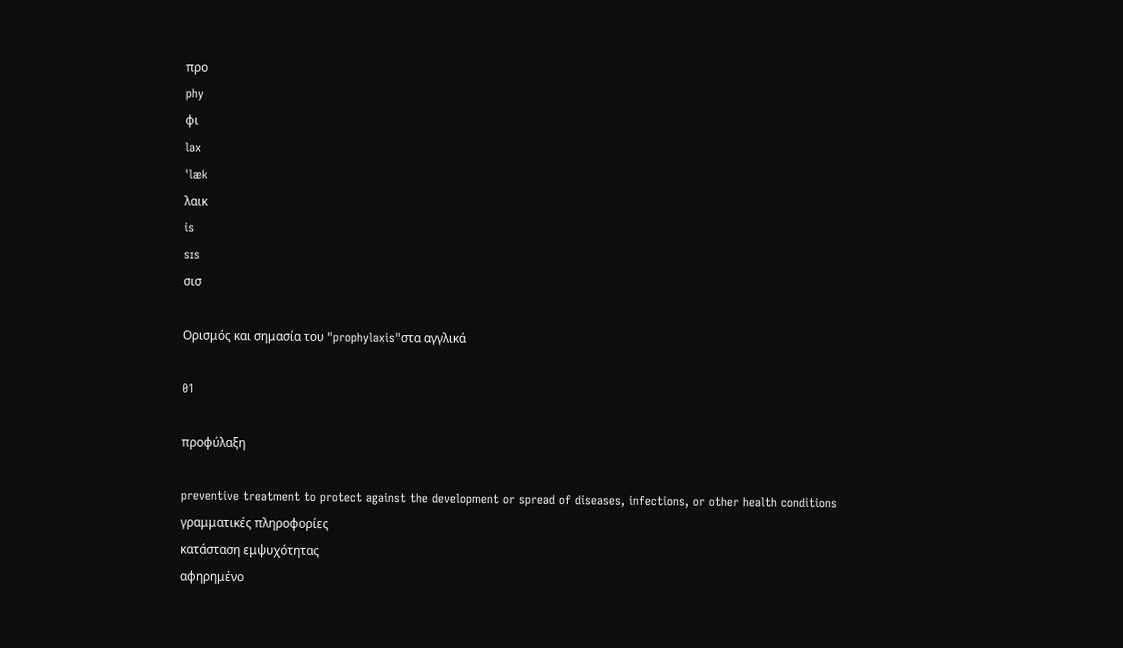προ
phy
φι
lax
ˈlæk
λαικ
is
sɪs
σισ

Ορισμός και σημασία του "prophylaxis"στα αγγλικά

01

προφύλαξη

preventive treatment to protect against the development or spread of diseases, infections, or other health conditions
γραμματικές πληροφορίες
κατάσταση εμψυχότητας
αφηρημένο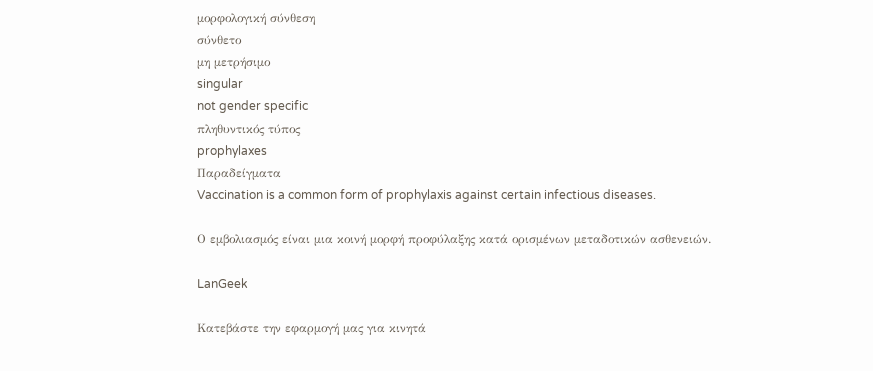μορφολογική σύνθεση
σύνθετο
μη μετρήσιμο
singular
not gender specific
πληθυντικός τύπος
prophylaxes
Παραδείγματα
Vaccination is a common form of prophylaxis against certain infectious diseases.

Ο εμβολιασμός είναι μια κοινή μορφή προφύλαξης κατά ορισμένων μεταδοτικών ασθενειών.

LanGeek

Κατεβάστε την εφαρμογή μας για κινητά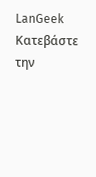LanGeek
Κατεβάστε την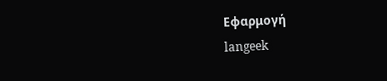Εφαρμογή
langeek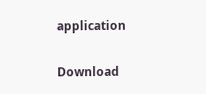application

Download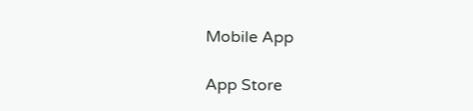Mobile App

App Store